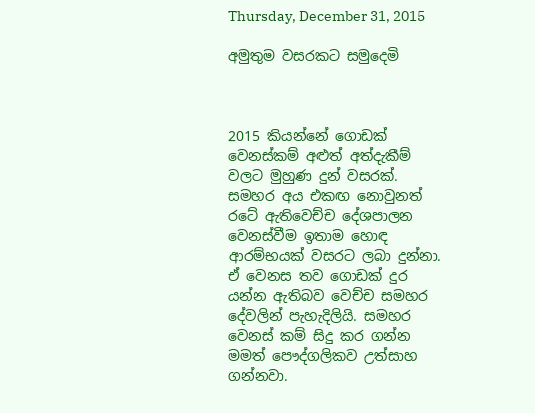Thursday, December 31, 2015

අමුතුම වසරකට සමුදෙමි



2015 කියන්නේ ගොඩක් වෙනස්කම් අළුත් අත්දැකීම් වලට මුහුණ දුන් වසරක්. සමහර අය එකඟ නොවුනත් රටේ ඇතිවෙච්ච දේශපාලන වෙනස්වීම ඉතාම හොඳ ආරම්භයක් වසරට ලබා දුන්නා. ඒ වෙනස තව ගොඩක් දුර යන්න ඇතිබව වෙච්ච සමහර දේවලින් පැහැදිලියි. සමහර වෙනස් කම් සිදු කර ගන්න මමත් පෞද්ගලිකව උත්සාහ ගන්නවා.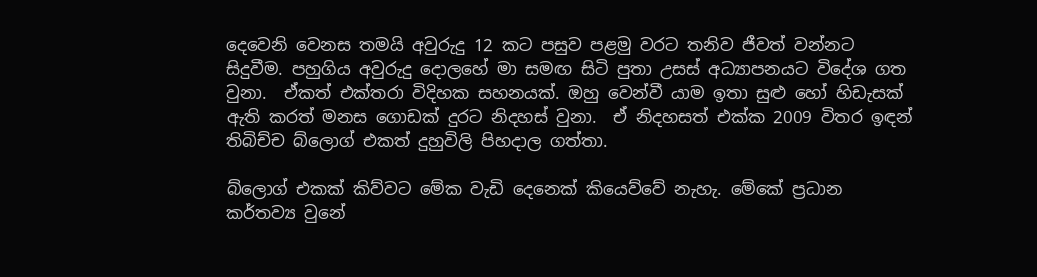දෙවෙනි වෙනස තමයි අවුරුදු 12 කට පසුව පළමු වරට තනිව ජීවත් වන්නට සිදුවීම. පහුගිය අවුරුදු දොලහේ මා සමඟ සිටි පුතා උසස් අධ්‍යාපනයට විදේශ ගත වුනා.  ඒකත් එක්තරා විදිහක සහනයක්. ඔහු වෙන්වී යාම ඉතා සුළු හෝ හිඩැසක් ඇති කරත් මනස ගොඩක් දුරට නිදහස් වුනා.  ඒ නිදහසත් එක්ක 2009 විතර ඉඳන් තිබිච්ච බ්ලොග් එකත් දුහුවිලි පිහදාල ගත්තා.

බ්ලොග් එකක් කිව්වට මේක වැඩි දෙනෙක් කියෙව්වේ නැහැ. මේකේ ප්‍රධාන කර්තව්‍ය වුනේ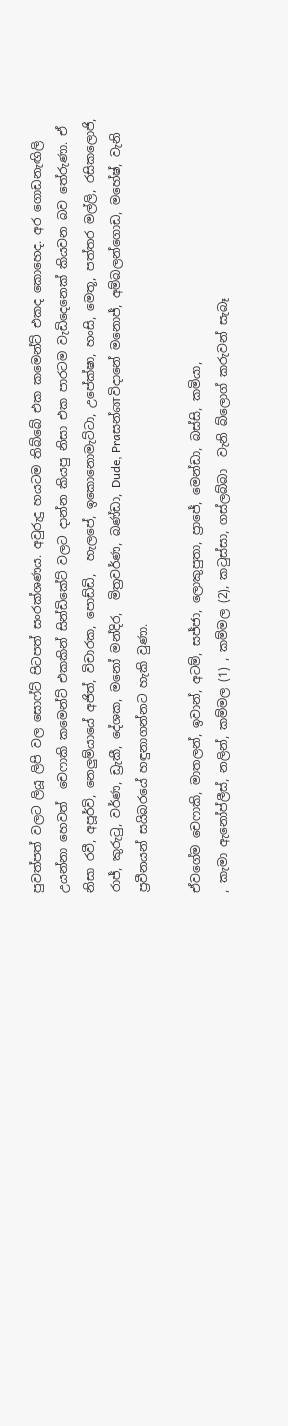පුවත්පත් වලට ලියූ ලිපි වල සොෆ්ට් පිටපත් සංරක්ශණය. අවුරුදු හයටම තිබ්බේ එක කමෙන්ට් එකද කොහෙද. අර ගොඩනැඟිලි උයන්නා හෙවත්  චෙෆාකි කමෙන්ට් එකකින් සින්ඩිකේට් වලට දාන්න කියපු නිසා එක පාරටම වැඩිදෙනෙක් කියවන බව තේරුණා. ඒ නිසා රවී, අපූර්වි, නෙලුම්යායේ අජිත්, විචාරක, පොඩ්ඩි,  හැලපේ, ඉකොනොමැට්ටා, උපේක්ෂා, හංසි, මෙතූ, පත්තර මල්ලි, රසිකලොජි, රාජ්, කුරුටු, වර්ණ, ඩ්‍රැකී, දේශක, මනෝ මන්දිර,  මිත්‍රවර්ණ, බණ්ඩා, Dude, Praසන්னවිදානේ මනොජ්, අම්බලන්ගොඩ, මහේෂ්, වැනි ප්‍රවීනයන් සයිබරයේ හඳුනාගන්නට හැකි වුණා.

ඒවගේම චෙෆාකි, මාතලන්, ඉවාන්, අටම්, සජ්ජා, ලොකුපුතා, ප්‍රාජේ, මෙන්ඩා, බස්සි, කමියා,
, කැමා ඇනෝප්ලීස්, නලින්, කම්මල (1) , කම්මල (2), කටුස්සා, ගස්ලබ්බා  වැනි බ්ලොග් කරුවන් සැබෑ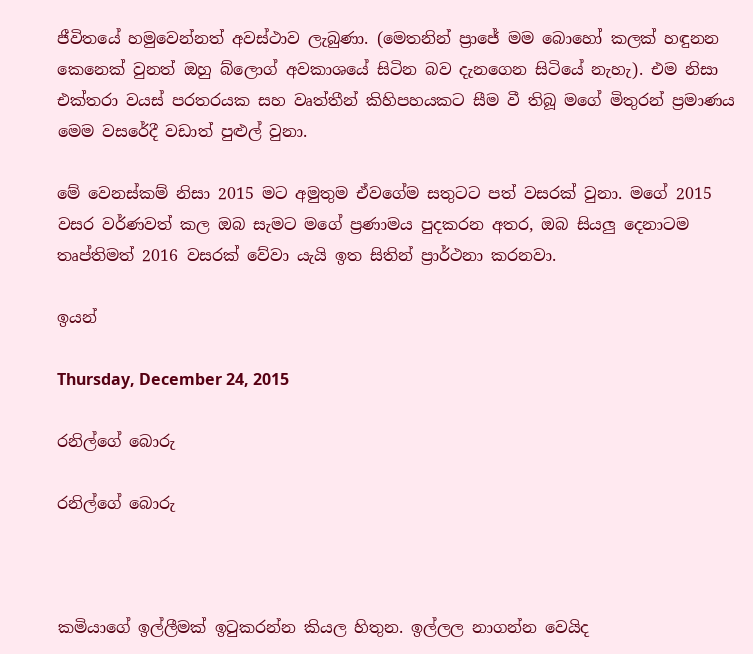ජීවිතයේ හමුවෙන්නත් අවස්ථාව ලැබුණා. (මෙතනින් ප්‍රාජේ මම බොහෝ කලක් හඳුනන කෙනෙක් වුනත් ඔහු බ්ලොග් අවකාශයේ සිටින බව දැනගෙන සිටියේ නැහැ). එම නිසා එක්තරා වයස් පරතරයක සහ වෘත්තීන් කිහිපහයකට සීම වී තිබූ මගේ මිතුරන් ප්‍රමාණය මෙම වසරේදී වඩාත් පුළුල් වුනා.

මේ වෙනස්කම් නිසා 2015 මට අමුතුම ඒවගේම සතුටට පත් වසරක් වුනා. මගේ 2015 වසර වර්ණවත් කල ඔබ සැමට මගේ ප්‍රණාමය පුදකරන අතර, ඔබ සියලු දෙනාටම තෘප්තිමත් 2016 වසරක් වේවා යැයි ඉත සිතින් ප්‍රාර්ථනා කරනවා.

ඉයන්

Thursday, December 24, 2015

රනිල්ගේ බොරු

රනිල්ගේ බොරු



කමියාගේ ඉල්ලීමක් ඉටුකරන්න කියල හිතුන. ඉල්ලල නාගන්න වෙයිද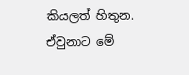කියලත් හිතුන. ඒවුනාට මේ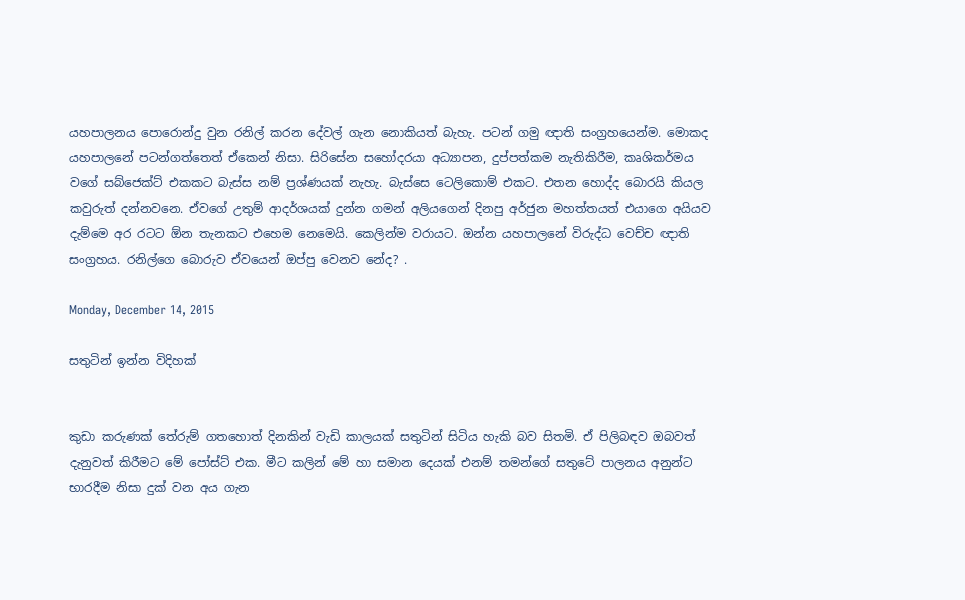යහපාලනය පොරොන්දු වුන රනිල් කරන දේවල් ගැන නොකියත් බැහැ. පටන් ගමු ඥාති සංග්‍රහයෙන්ම. මොකද යහපාලනේ පටන්ගත්තෙත් ඒකෙන් නිසා. සිරිසේන සහෝදරයා අධ්‍යාපන, දුප්පත්කම නැතිකිරීම, කෘශිකර්මය වගේ සබ්ජෙක්ට් එකකට බැස්ස නම් ප්‍රශ්ණයක් නැහැ. බැස්සෙ ටෙලිකොම් එකට. එතන හොද්ද බොරයි කියල කවුරුත් දන්නවනෙ. ඒවගේ උතුම් ආදර්ශයක් දුන්න ගමන් අලියගෙන් දිනපු අර්ජුන මහත්තයත් එයාගෙ අයියව දැම්මෙ අර රටට ඕන තැනකට එහෙම නෙමෙයි. කෙලින්ම වරායට. ඔන්න යහපාලනේ විරුද්ධ වෙච්ච ඥාති සංග්‍රහය. රනිල්ගෙ බොරුව ඒවයෙන් ඔප්පු වෙනව නේද? .

Monday, December 14, 2015

සතුටින් ඉන්න විදිහක්


කුඩා කරුණක් තේරුම් ගතහොත් දිනකින් වැඩි කාලයක් සතුටින් සිටිය හැකි බව සිතමි. ඒ පිලිබඳව ඔබවත් දැනුවත් කිරීමට මේ පෝස්ට් එක. මීට කලින් මේ හා සමාන දෙයක් එනම් තමන්ගේ සතුටේ පාලනය අනුන්ට භාරදීම නිසා දුක් වන අය ගැන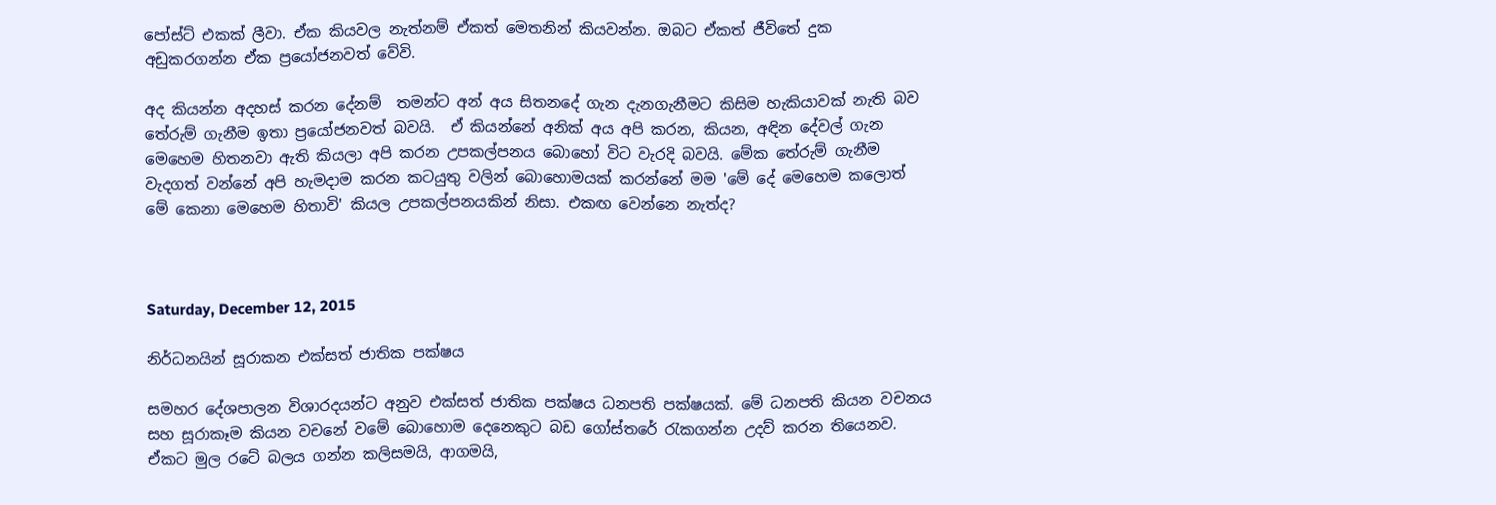පෝස්ට් එකක් ලීවා. ඒක කියවල නැත්නම් ඒකත් මෙතනින් කියවන්න. ඔබට ඒකත් ජීවිතේ දුක අඩුකරගන්න ඒක ප්‍රයෝජනවත් වේවි.

අද කියන්න අදහස් කරන දේනම්  තමන්ට අන් අය සිතනදේ ගැන දැනගැනීමට කිසිම හැකියාවක් නැති බව තේරුම් ගැනීම ඉතා ප්‍රයෝජනවත් බවයි.  ඒ කියන්නේ අනික් අය අපි කරන, කියන, අඳින දේවල් ගැන මෙහෙම හිතනවා ඇති කියලා අපි කරන උපකල්පනය බොහෝ විට වැරදි බවයි. මේක තේරුම් ගැනීම වැදගත් වන්නේ අපි හැමදාම කරන කටයුතු වලින් බොහොමයක් කරන්නේ මම 'මේ දේ මෙහෙම කලොත් මේ කෙනා මෙහෙම හිතාවි' කියල උපකල්පනයකින් නිසා. එකඟ වෙන්නෙ නැත්ද?



Saturday, December 12, 2015

නිර්ධනයින් සූරාකන එක්සත් ජාතික පක්ෂය

සමහර දේශපාලන විශාරදයන්ට අනුව එක්සත් ජාතික පක්ෂය ධනපති පක්ෂයක්. මේ ධනපති කියන වචනය සහ සූරාකෑම කියන වචනේ වමේ බොහොම දෙනෙකුට බඩ ගෝස්තරේ රැකගන්න උදව් කරන තියෙනව. ඒකට මුල රටේ බලය ගන්න කලිසමයි, ආගමයි,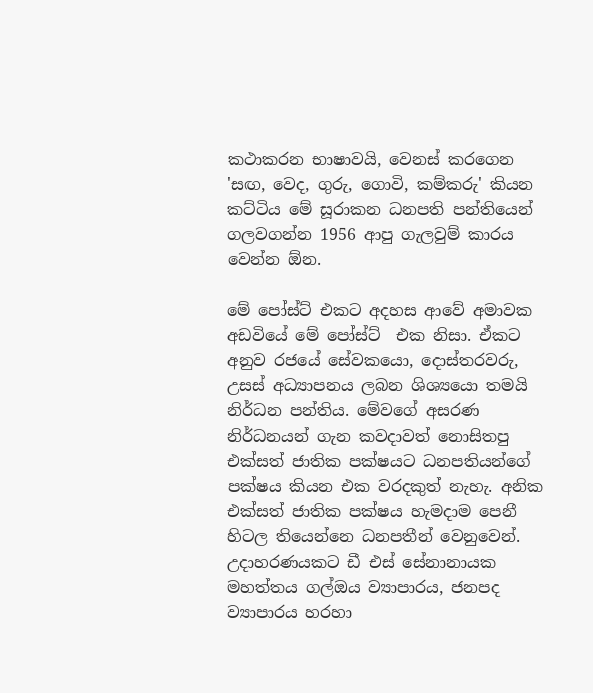කථාකරන භාෂාවයි, වෙනස් කරගෙන 'සඟ, වෙද, ගුරු, ගොවි, කම්කරු' කියන කට්ටිය මේ සූරාකන ධනපති පන්තියෙන් ගලවගන්න 1956 ආපු ගැලවුම් කාරය  වෙන්න ඕන.

මේ පෝස්ට් එකට අදහස ආවේ අමාවක අඩවියේ මේ පෝස්ට්  එක නිසා. ඒකට අනුව රජයේ සේවකයො, දොස්තරවරු, උසස් අධ්‍යාපනය ලබන ශිශ්‍යයො තමයි නිර්ධන පන්තිය. මේවගේ අසරණ නිර්ධනයන් ගැන කවදාවත් නොසිතපු එක්සත් ජාතික පක්ෂයට ධනපතියන්ගේ පක්ෂය කියන එක වරදකුත් නැහැ. අනික එක්සත් ජාතික පක්ෂය හැමදාම පෙනී හිටල තියෙන්නෙ ධනපතීන් වෙනුවෙන්.  උදාහරණයකට ඩී එස් සේනානායක මහත්තය ගල්ඔය ව්‍යාපාරය, ජනපද ව්‍යාපාරය හරහා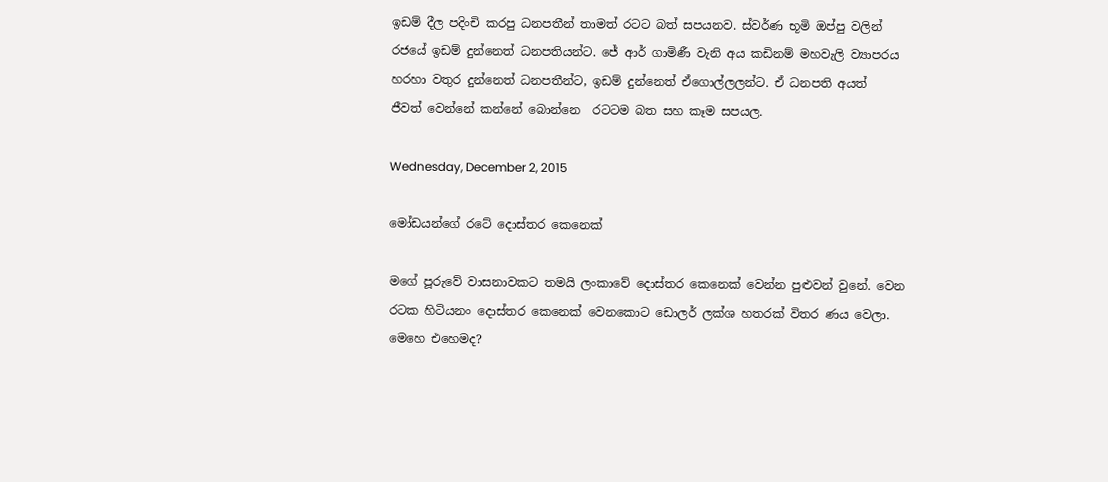ඉඩම් දීල පදිංචි කරපු ධනපතීන් තාමත් රටට බත් සපයනව. ස්වර්ණ භූමි ඔප්පු වලින් රජයේ ඉඩම් දුන්නෙත් ධනපතියන්ට. ජේ ආර් ගාමිණී වැනි අය කඩිනම් මහවැලි ව්‍යාපරය හරහා වතුර දුන්නෙත් ධනපතීන්ට, ඉඩම් දුන්නෙත් ඒගොල්ලලන්ට. ඒ ධනපති අයත්  ජීවත් වෙන්නේ කන්නේ බොන්නෙ  රටටම බත සහ කෑම සපයල.

Wednesday, December 2, 2015

මෝඩයන්ගේ රටේ දොස්තර කෙනෙක්

මගේ පූරුවේ වාසනාවකට තමයි ලංකාවේ දොස්තර කෙනෙක් වෙන්න පුළුවන් වුනේ. වෙන රටක හිටියනං දොස්තර කෙනෙක් වෙනකොට ඩොලර් ලක්ශ හතරක් විතර ණය වෙලා. මෙහෙ එහෙමද?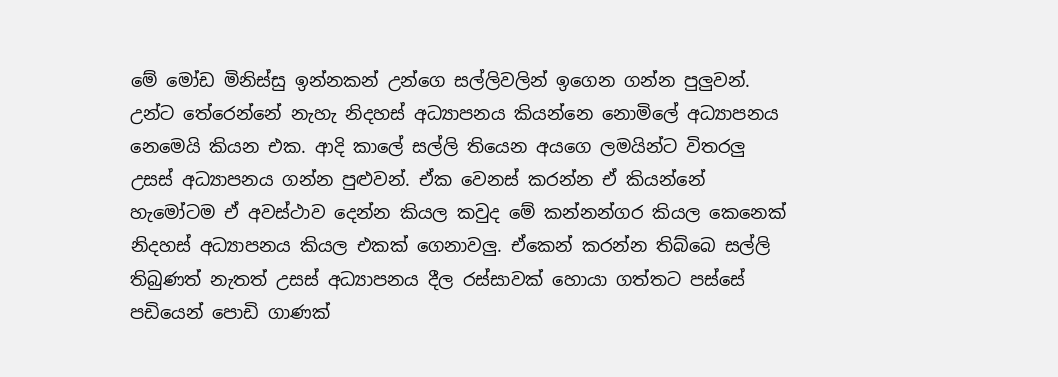මේ මෝඩ මිනිස්සු ඉන්නකන් උන්ගෙ සල්ලිවලින් ඉගෙන ගන්න පුලුවන්. උන්ට තේරෙන්නේ නැහැ නිදහස් අධ්‍යාපනය කියන්නෙ නොමිලේ අධ්‍යාපනය නෙමෙයි කියන එක. ආදි කාලේ සල්ලි තියෙන අයගෙ ලමයින්ට විතරලු උසස් අධ්‍යාපනය ගන්න පුළුවන්. ඒක වෙනස් කරන්න ඒ කියන්නේ හැමෝටම ඒ අවස්ථාව දෙන්න කියල කවුද මේ කන්නන්ගර කියල කෙනෙක් නිදහස් අධ්‍යාපනය කියල එකක් ගෙනාවලු. ඒකෙන් කරන්න තිබ්බෙ සල්ලි තිබුණත් නැතත් උසස් අධ්‍යාපනය දීල රස්සාවක් හොයා ගත්තට පස්සේ පඩියෙන් පොඩි ගාණක්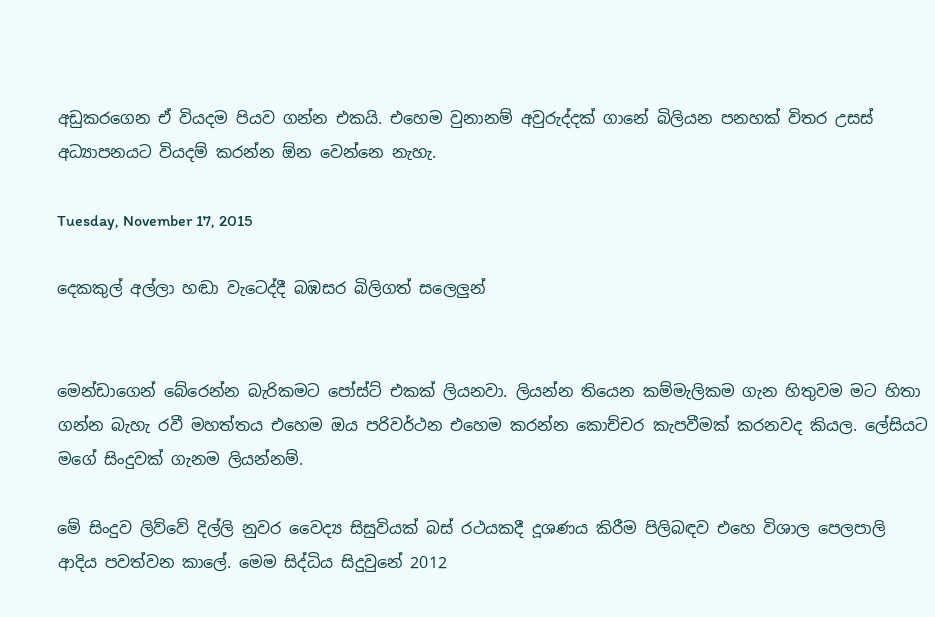අඩුකරගෙන ඒ වියදම පියව ගන්න එකයි. එහෙම වුනානම් අවුරුද්දක් ගානේ බිලියන පනහක් විතර උසස් අධ්‍යාපනයට වියදම් කරන්න ඕන වෙන්නෙ නැහැ.

Tuesday, November 17, 2015

දෙකකුල් අල්ලා හඬා වැටෙද්දී බඹසර බිලිගත් සලෙලුන්


මෙන්ඩාගෙන් බේරෙන්න බැරිකමට පෝස්ට් එකක් ලියනවා. ලියන්න තියෙන කම්මැලිකම ගැන හිතුවම මට හිතා ගන්න බැහැ රවී මහත්තය එහෙම ඔය පරිවර්ථන එහෙම කරන්න කොච්චර කැපවීමක් කරනවද කියල. ලේසියට මගේ සිංදුවක් ගැනම ලියන්නම්.

මේ සිංදුව ලිව්වේ දිල්ලි නුවර වෛද්‍ය සිසුවියක් බස් රථයකදී දූශණය කිරීම පිලිබඳව එහෙ විශාල පෙලපාලි ආදිය පවත්වන කාලේ. මෙම සිද්ධිය සිදුවුනේ 2012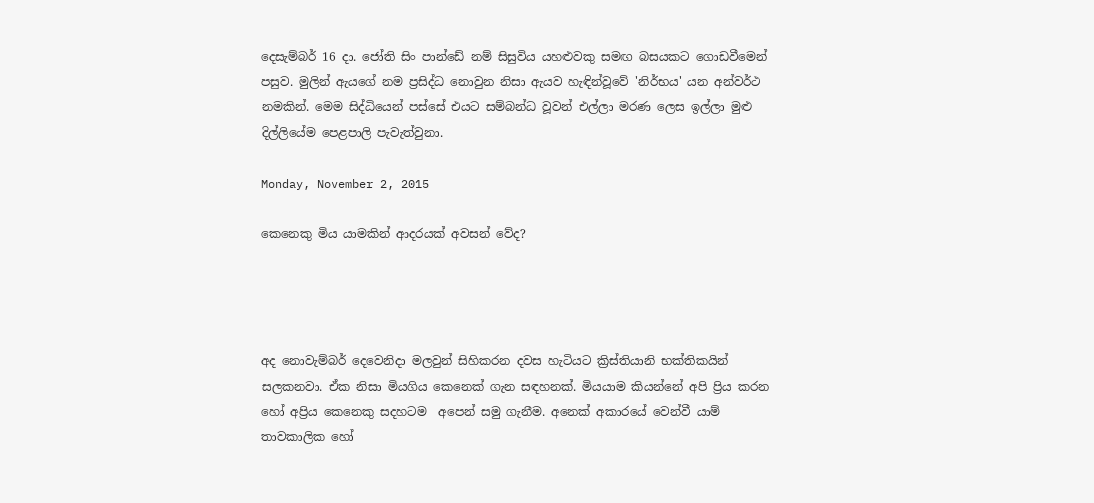දෙසැම්බර් 16 දා. ජෝති සිං පාන්ඩේ නම් සිසුවිය යහළුවකු සමඟ බසයකට ගොඩවීමෙන් පසුව. මුලින් ඇයගේ නම ප්‍රසිද්ධ නොවුන නිසා ඇයව හැඳින්වූවේ 'නිර්භය' යන අන්වර්ථ නමකින්. මෙම සිද්ධියෙන් පස්සේ එයට සම්බන්ධ වූවන් එල්ලා මරණ ලෙස ඉල්ලා මුළු දිල්ලියේම පෙළපාලි පැවැත්වුනා.

Monday, November 2, 2015

කෙනෙකු මිය යාමකින් ආදරයක් අවසන් වේද?




අද නොවැම්බර් දෙවෙනිදා මලවුන් සිහිකරන දවස හැටියට ක්‍රිස්තියානි භක්තිකයින් සලකනවා. ඒක නිසා මියගිය කෙනෙක් ගැන සඳහනක්. මියයාම කියන්නේ අපි ප්‍රිය කරන හෝ අප්‍රිය කෙනෙකු සදහටම  අපෙන් සමු ගැනීම. අනෙක් අකාරයේ වෙන්වී යාම් තාවකාලික හෝ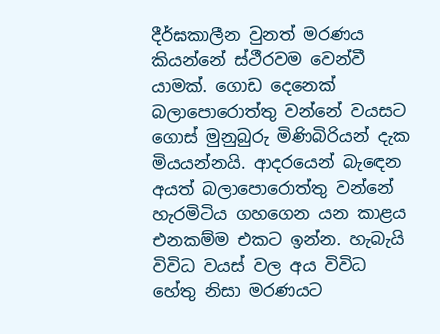දීර්ඝකාලීන වුනත් මරණය කියන්නේ ස්ථීරවම වෙන්වී යාමක්. ගොඩ දෙනෙක් බලාපොරොත්තු වන්නේ වයසට ගොස් මුනුබුරු මිණිබිරියන් දැක මියයන්නයි. ආදරයෙන් බැඳෙන අයත් බලාපොරොත්තු වන්නේ හැරමිටිය ගහගෙන යන කාළය එනකම්ම එකට ඉන්න. හැබැයි විවිධ වයස් වල අය විවිධ හේතු නිසා මරණයට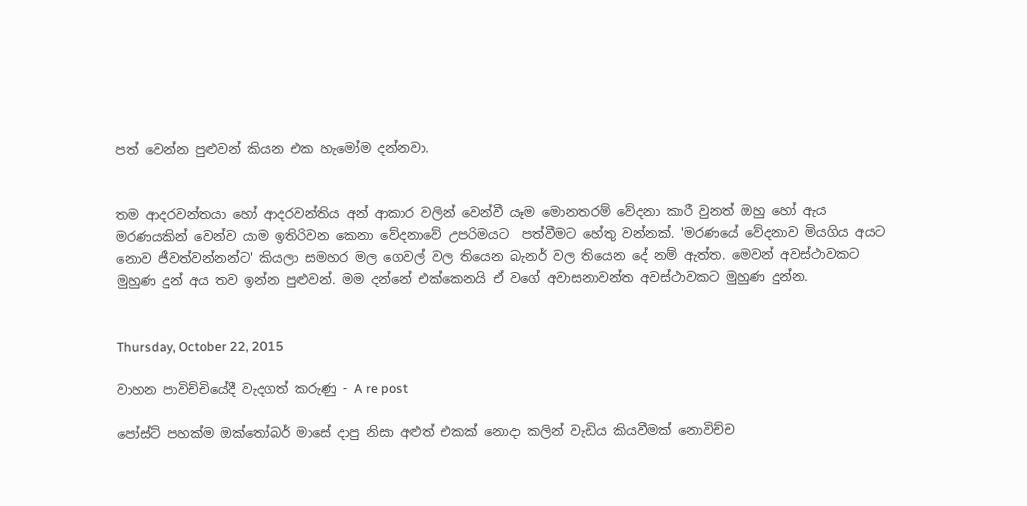පත් වෙන්න පුළුවන් කියන එක හැමෝම දන්නවා.


තම ආදරවන්තයා හෝ ආදරවන්තිය අන් ආකාර වලින් වෙන්වී යෑම මොනතරම් වේදනා කාරී වුනත් ඔහු හෝ ඇය මරණයකින් වෙන්ව යාම ඉතිරිවන කෙනා වේදනාවේ උපරිමයට  පත්වීමට හේතු වන්නක්. 'මරණයේ වේදනාව මියගිය අයට නොව ජීවත්වන්නන්ට' කියලා සමහර මල ගෙවල් වල තියෙන බැනර් වල තියෙන දේ නම් ඇත්ත. මෙවන් අවස්ථාවකට මුහුණ දුන් අය තව ඉන්න පුළුවන්. මම දන්නේ එක්කෙනයි ඒ වගේ අවාසනාවන්ත අවස්ථාවකට මුහුණ දුන්න.


Thursday, October 22, 2015

වාහන පාවිච්චියේදී වැදගත් කරුණු - A re post

පෝස්ට් පහක්ම ඔක්තෝබර් මාසේ දාපු නිසා අළුත් එකක් නොදා කලින් වැඩිය කියවීමක් නොවිච්ච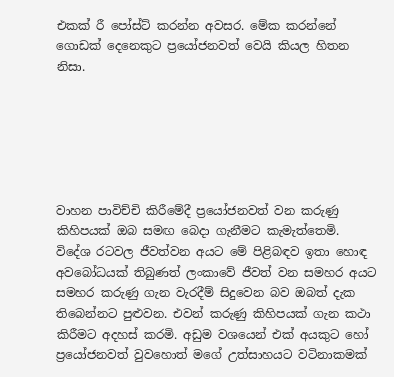එකක් රී පෝස්ට් කරන්න අවසර. මේක කරන්නේ ගොඩක් දෙනෙකුට ප්‍රයෝජනවත් වෙයි කියල හිතන නිසා.






වාහන පාවිච්චි කිරීමේදී ප්‍රයෝජනවත් වන කරුණු කිහිපයක් ඔබ සමඟ බෙදා ගැනීමට කැමැත්තෙමි. විදේශ රටවල ජීවත්වන අයට මේ පිළිබඳව ඉතා හොඳ අවබෝධයක් තිබුණත් ලංකාවේ ජීවත් වන සමහර අයට සමහර කරුණු ගැන වැරදීම් සිදුවෙන බව ඔබත් දැක තිබෙන්නට පුළුවන. එවන් කරුණු කිහිපයක් ගැන කථා කිරීමට අදහස් කරමි. අඩුම වශයෙන් එක් අයකුට හෝ ප්‍රයෝජනවත් වුවහොත් මගේ උත්සාහයට වටිනාකමක්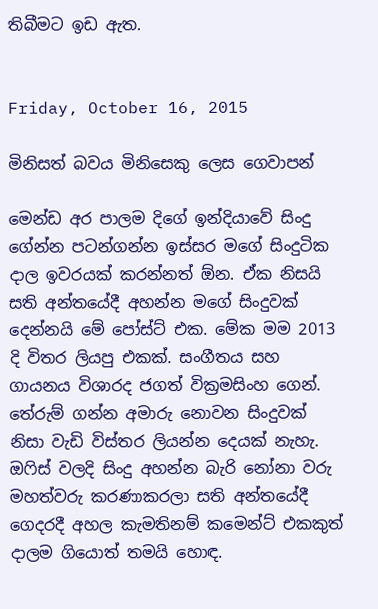තිබීමට ඉඩ ඇත.


Friday, October 16, 2015

මිනිසත් බවය මිනිසෙකු ලෙස ගෙවාපන්

මෙන්ඩ අර පාලම දිගේ ඉන්දියාවේ සිංදු ගේන්න පටන්ගන්න ඉස්සර මගේ සිංදුටික දාල ඉවරයක් කරන්නත් ඕන. ඒක නිසයි සති අන්තයේදී අහන්න මගේ සිංදුවක් දෙන්නයි මේ පෝස්ට් එක. මේක මම 2013 දි විතර ලියපු එකක්. සංගීතය සහ ගායනය විශාරද ජගත් වික්‍රමසිංහ ගෙන්. තේරුම් ගන්න අමාරු නොවන සිංදුවක් නිසා වැඩි විස්තර ලියන්න දෙයක් නැහැ. ඔෆිස් වලදි සිංදු අහන්න බැරි නෝනා වරු මහත්වරු කරණාකරලා සති අන්තයේදී ගෙදරදී අහල කැමතිනම් කමෙන්ට් එකකුත් දාලම ගියොත් තමයි හොඳ.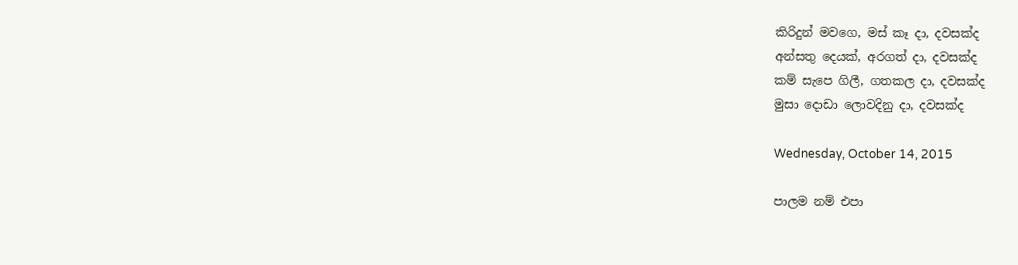කිරිදුන් මවගෙ, මස් කෑ දා, දවසක්ද
අන්සතු දෙයක්, අරගත් දා, දවසක්ද
කම් සැපෙ ගිලී, ගතකල දා, දවසක්ද
මුසා දොඩා ලොවදිනු දා, දවසක්ද

Wednesday, October 14, 2015

පාලම නම් එපා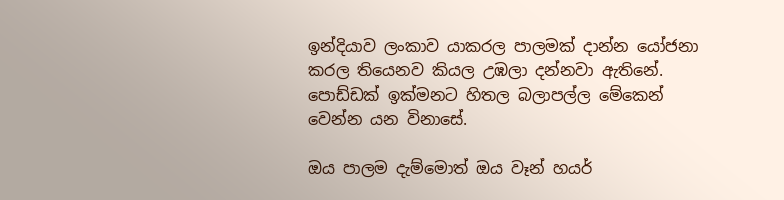ඉන්දියාව ලංකාව යාකරල පාලමක් දාන්න යෝජනා කරල තියෙනව කියල උඹලා දන්නවා ඇතිනේ. පොඩ්ඩක් ඉක්මනට හිතල බලාපල්ල මේකෙන් වෙන්න යන විනාසේ.

ඔය පාලම දැම්මොත් ඔය වෑන් හයර්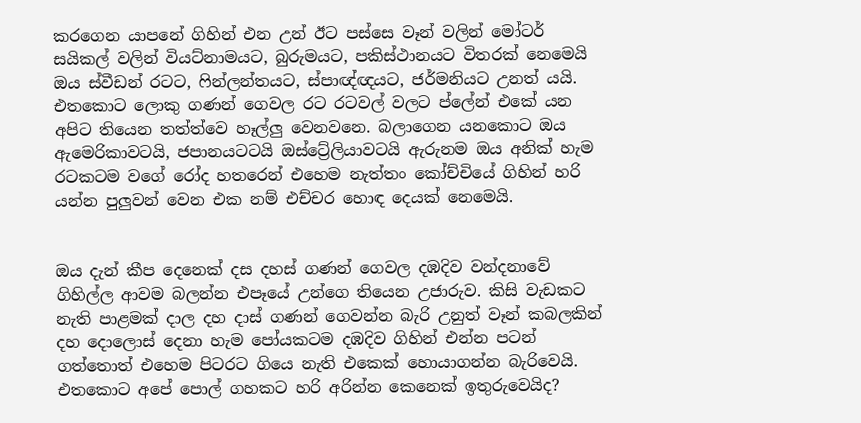කරගෙන යාපනේ ගිහින් එන උන් ඊට පස්සෙ වෑන් වලින් මෝටර් සයිකල් වලින් වියට්නාමයට, බුරුමයට, පකිස්ථානයට විතරක් නෙමෙයි ඔය ස්වීඩන් රටට, ෆින්ලන්තයට, ස්පාඥ්ඥයට, ජර්මනියට උනත් යයි. එතකොට ලොකු ගණන් ගෙවල රට රටවල් වලට ප්ලේන් එකේ යන අපිට තියෙන තත්ත්වෙ හෑල්ලු වෙනවනෙ. බලාගෙන යනකොට ඔය ඇමෙරිකාවටයි, ජපානයටටයි ඔස්ට්‍රේලියාවටයි ඇරුනම ඔය අනික් හැම රටකටම වගේ රෝද හතරෙන් එහෙම නැත්තං කෝච්චියේ ගිහින් හරි යන්න පුලුවන් වෙන එක නම් එච්චර හොඳ දෙයක් නෙමෙයි.


ඔය දැන් කීප දෙනෙක් දස දහස් ගණන් ගෙවල දඹදිව වන්දනාවේ ගිහිල්ල ආවම බලන්න එපෑයේ උන්ගෙ තියෙන උජාරුව. කිසි වැඩකට නැති පාළමක් දාල දහ දාස් ගණන් ගෙවන්න බැරි උනුත් වෑන් කබලකින් දහ දොලොස් දෙනා හැම පෝයකටම දඹදිව ගිහින් එන්න පටන් ගත්තොත් එහෙම පිටරට ගියෙ නැති එකෙක් හොයාගන්න බැරිවෙයි. එතකොට අපේ පොල් ගහකට හරි අරින්න කෙනෙක් ඉතුරුවෙයිද?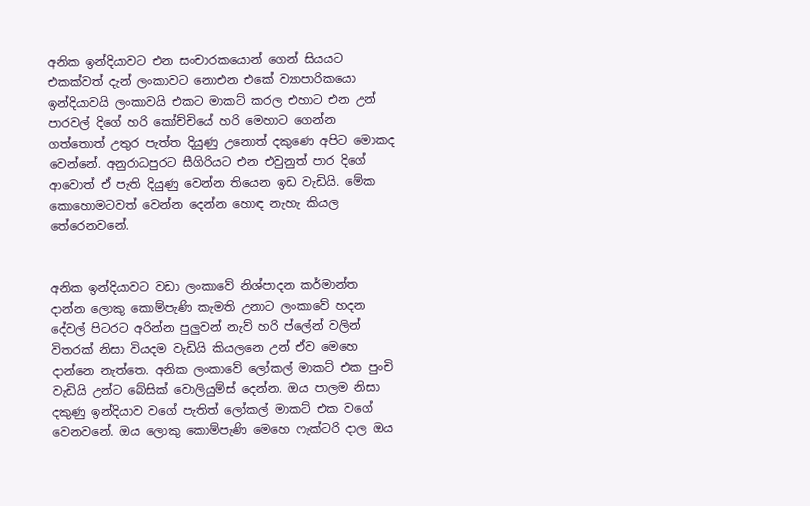අනික ඉන්දියාවට එන සංචාරකයොන් ගෙන් සියයට එකක්වත් දැන් ලංකාවට නොඑන එකේ ව්‍යාපාරිකයො ඉන්දියාවයි ලංකාවයි එකට මාකට් කරල එහාට එන උන් පාරවල් දිගේ හරි කෝච්චියේ හරි මෙහාට ගෙන්න ගත්තොත් උතුර පැත්ත දියුණු උනොත් දකුණෙ අපිට මොකද වෙන්නේ. අනුරාධපුරට සීගිරියට එන එවුනුත් පාර දිගේ ආවොත් ඒ පැති දියුණු වෙන්න තියෙන ඉඩ වැඩියි. මේක කොහොමටවත් වෙන්න දෙන්න හොඳ නැහැ කියල තේරෙනවනේ.


අනික ඉන්දියාවට වඩා ලංකාවේ නිශ්පාදන කර්මාන්ත දාන්න ලොකු කොම්පැණි කැමති උනාට ලංකාවේ හදන දේවල් පිටරට අරින්න පුලුවන් නැව් හරි ප්ලේන් වලින් විතරක් නිසා වියදම වැඩියි කියලනෙ උන් ඒව මෙහෙ දාන්නෙ නැත්තෙ. අනික ලංකාවේ ලෝකල් මාකට් එක පුංචි වැඩියි උන්ට බේසික් වොලියුම්ස් දෙන්න. ඔය පාලම නිසා දකුණු ඉන්දියාව වගේ පැතිත් ලෝකල් මාකට් එක වගේ වෙනවනේ. ඔය ලොකු කොම්පැණි මෙහෙ ෆැක්ටරි දාල ඔය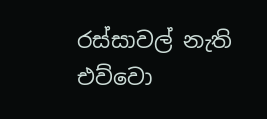රස්සාවල් නැති එව්වො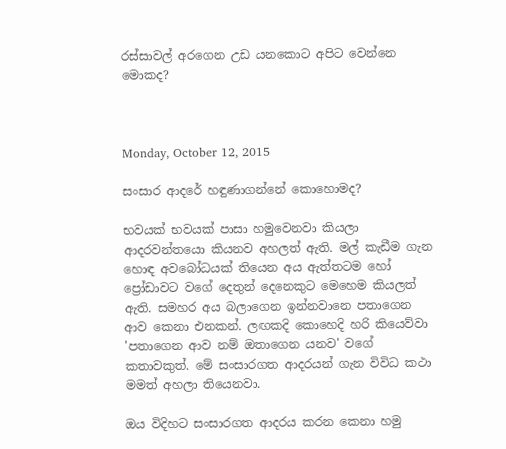රස්සාවල් අරගෙන උඩ යනකොට අපිට වෙන්නෙ මොකද?



Monday, October 12, 2015

සංසාර ආදරේ හඳුණාගන්නේ කොහොමද?

භවයක් භවයක් පාසා හමුවෙනවා කියලා ආදරවන්තයො කියනව අහලත් ඇති. මල් කැඩීම ගැන හොඳ අවබෝධයක් තියෙන අය ඇත්තටම හෝ ප්‍රෝඩාවට වගේ දෙතුන් දෙනෙකුට මෙහෙම කියලත් ඇති. සමහර අය බලාගෙන ඉන්නවානෙ පතාගෙන ආව කෙනා එනකන්. ලඟකදි කොහෙදි හරි කියෙව්වා 'පතාගෙන ආව නම් ඔතාගෙන යනව' වගේ කතාවකුත්. මේ සංසාරගත ආදරයන් ගැන විවිධ කථා මමත් අහලා තියෙනවා.

ඔය විදිහට සංසාරගත ආදරය කරන කෙනා හමු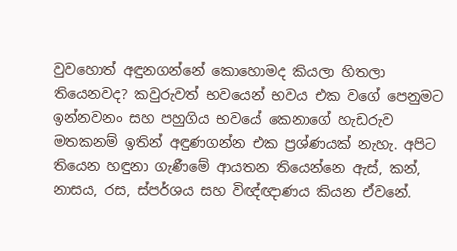වුවහොත් අඳුනගන්නේ කොහොමද කියලා හිතලා තියෙනවද? කවුරුවත් භවයෙන් භවය එක වගේ පෙනුමට ඉන්නවනං සහ පහුගිය භවයේ කෙනාගේ හැඩරුව මතකනම් ඉතින් අඳුණගන්න එක ප්‍රශ්ණයක් නැහැ. අපිට තියෙන හඳුනා ගැණීමේ ආයතන තියෙන්නෙ ඇස්, කන්, නාසය, රස, ස්පර්ශය සහ විඥ්ඥාණය කියන ඒවනේ.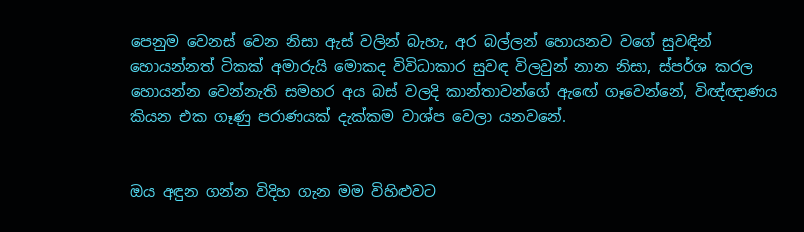පෙනුම වෙනස් වෙන නිසා ඇස් වලින් බැහැ, අර බල්ලන් හොයනව වගේ සුවඳින් හොයන්නත් ටිකක් අමාරුයි මොකද විවිධාකාර සුවඳ විලවුන් නාන නිසා, ස්පර්ශ කරල හොයන්න වෙන්නැති සමහර අය බස් වලදි කාන්තාවන්ගේ ඇඟේ ගෑවෙන්නේ, විඥ්ඥාණය කියන එක ගෑණු පරාණයක් දැක්කම වාශ්ප වෙලා යනවනේ.


ඔය අඳුන ගන්න විදිහ ගැන මම විහිළුවට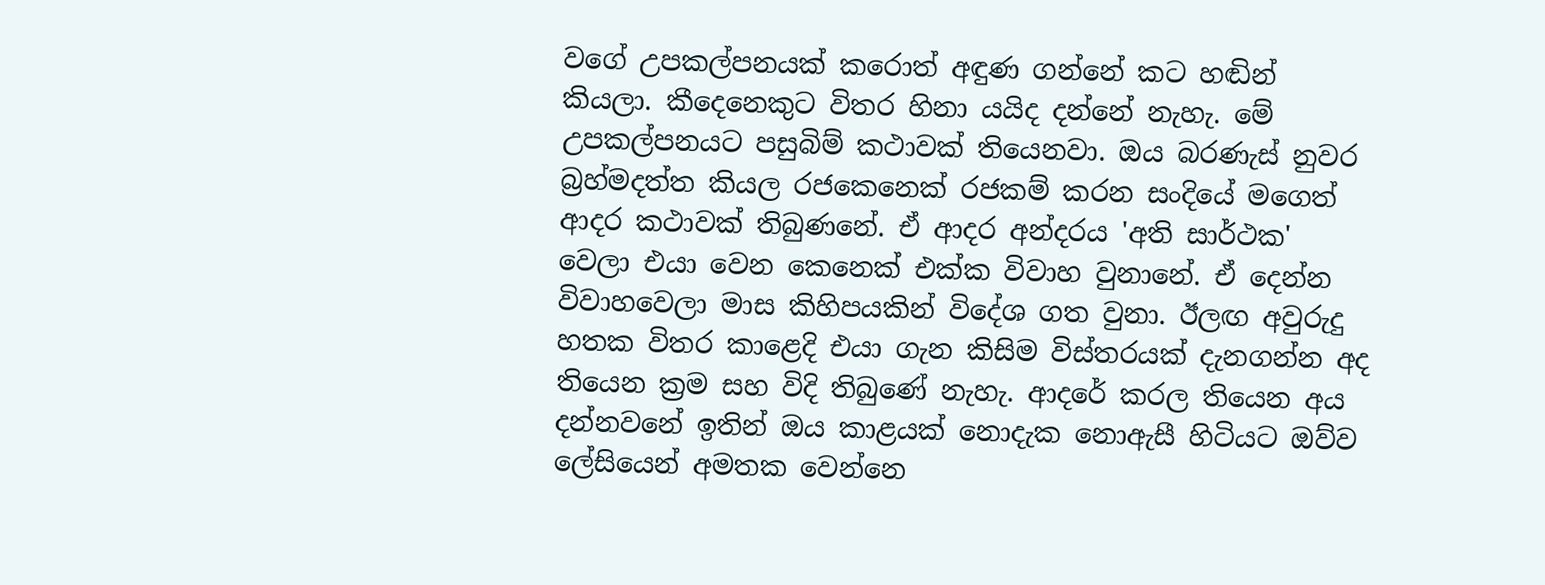වගේ උපකල්පනයක් කරොත් අඳුණ ගන්නේ කට හඬින් කියලා. කීදෙනෙකුට විතර හිනා යයිද දන්නේ නැහැ. මේ උපකල්පනයට පසුබිම් කථාවක් තියෙනවා. ඔය බරණැස් නුවර බ්‍රහ්මදත්ත කියල රජකෙනෙක් රජකම් කරන සංදියේ මගෙත් ආදර කථාවක් තිබුණනේ. ඒ ආදර අන්දරය 'අති සාර්ථක' වෙලා එයා වෙන කෙනෙක් එක්ක විවාහ වුනානේ. ඒ දෙන්න විවාහවෙලා මාස කිහිපයකින් විදේශ ගත වුනා. ඊලඟ අවුරුදු හතක විතර කාළෙදි එයා ගැන කිසිම විස්තරයක් දැනගන්න අද තියෙන ක්‍රම සහ විදි තිබුණේ නැහැ. ආදරේ කරල තියෙන අය දන්නවනේ ඉතින් ඔය කාළයක් නොදැක නොඇසී හිටියට ඔව්ව ලේසියෙන් අමතක වෙන්නෙ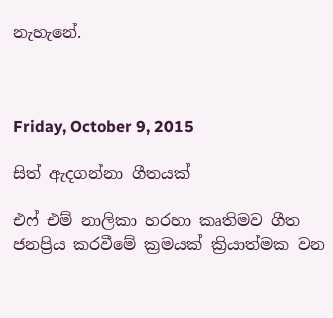නැහැනේ.



Friday, October 9, 2015

සිත් ඇදගන්නා ගීතයක්

එෆ් එම් නාලිකා හරහා කෘතිමව ගීත ජනප්‍රිය කරවීමේ ක්‍රමයක් ක්‍රියාත්මක වන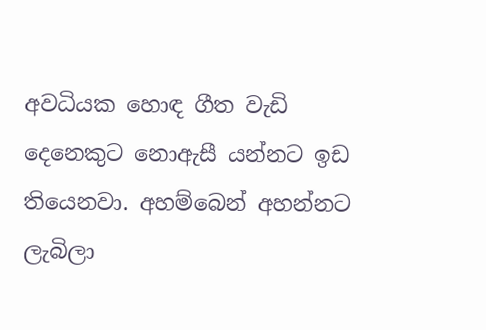අවධියක හොඳ ගීත වැඩි දෙනෙකුට නොඇසී යන්නට ඉඩ තියෙනවා. අහම්බෙන් අහන්නට ලැබිලා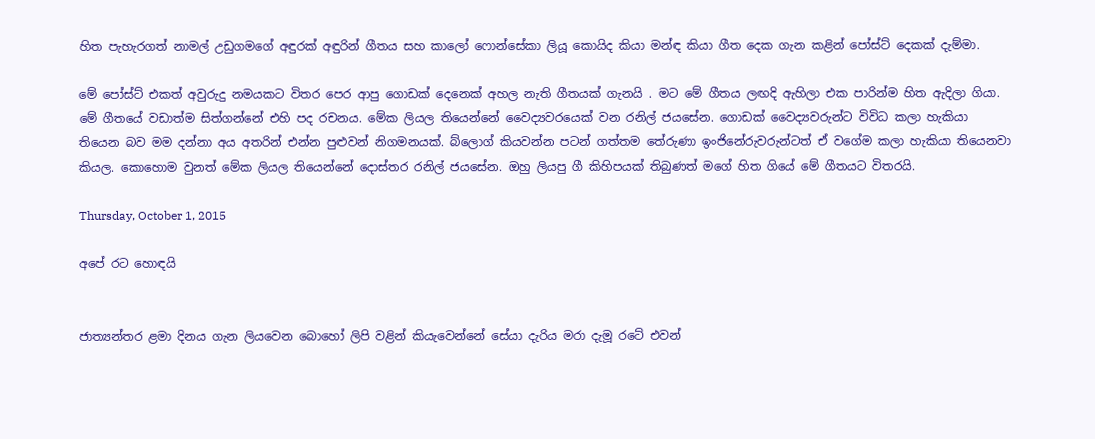හිත පැහැරගත් නාමල් උඩුගමගේ අඳුරක් අඳුරින් ගීතය සහ කාලෝ ෆොන්සේකා ලියූ කොයිද කියා මන්ඳ කියා ගීත දෙක ගැන කළින් පෝස්ට් දෙකක් දැම්මා.

මේ පෝස්ට් එකත් අවුරුදු නමයකට විතර පෙර ආපු ගොඩක් දෙනෙක් අහල නැති ගීතයක් ගැනයි . මට මේ ගීතය ලඟදි ඇහිලා එක පාරින්ම හිත ඇදිලා ගියා. මේ ගීතයේ වඩාත්ම සිත්ගන්නේ එහි පද රචනය. මේක ලියල තියෙන්නේ වෛද්‍යවරයෙක් වන රනිල් ජයසේන. ගොඩක් වෛද්‍යවරුන්ට විවිධ කලා හැකියා තියෙන බව මම දන්නා අය අතරින් එන්න පුළුවන් නිගමනයක්. බ්ලොග් කියවන්න පටන් ගත්තම තේරුණා ඉංජිනේරුවරුන්ටත් ඒ වගේම කලා හැකියා තියෙනවා කියල. කොහොම වුනත් මේක ලියල තියෙන්නේ දොස්තර රනිල් ජයසේන. ඔහු ලියපු ගී කිහිපයක් තිබුණත් මගේ හිත ගියේ මේ ගීතයට විතරයි.

Thursday, October 1, 2015

අපේ රට හොඳයි


ජාත්‍යන්තර ළමා දිනය ගැන ලියවෙන බොහෝ ලිපි වළින් කියැවෙන්නේ සේයා දැරිය මරා දැමූ රටේ එවන්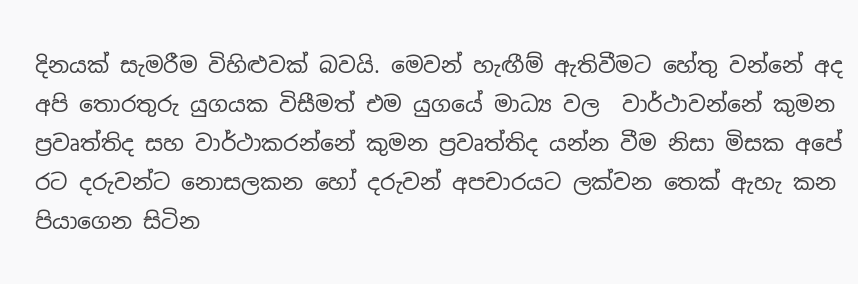දිනයක් සැමරීම විහිළුවක් බවයි. මෙවන් හැඟීම් ඇතිවීමට හේතු වන්නේ අද අපි තොරතුරු යුගයක විසීමත් එම යුගයේ මාධ්‍ය වල  වාර්ථාවන්නේ කුමන ප්‍රවෘත්තිද සහ වාර්ථාකරන්නේ කුමන ප්‍රවෘත්තිද යන්න වීම නිසා මිසක අපේ රට දරුවන්ට නොසලකන හෝ දරුවන් අපචාරයට ලක්වන තෙක් ඇහැ කන පියාගෙන සිටින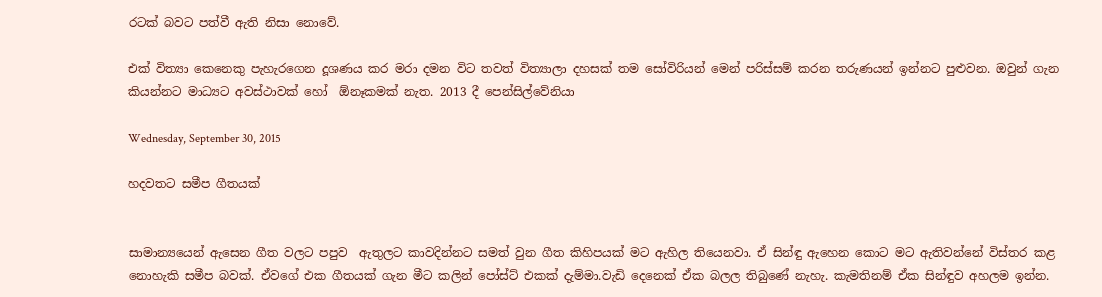රටක් බවට පත්වී ඇති නිසා නොවේ.

එක් විත්‍යා කෙනෙකු පැහැරගෙන දූශණය කර මරා දමන විට තවත් විත්‍යාලා දහසක් තම සෝවිරියන් මෙන් පරිස්සම් කරන තරුණයන් ඉන්නට පුළුවන. ඔවුන් ගැන කියන්නට මාධ්‍යට අවස්ථාවක් හෝ  ඕනෑකමක් නැත. 2013 දී පෙන්සිල්වේනියා

Wednesday, September 30, 2015

හදවතට සමීප ගීතයක්


සාමාන්‍යයෙන් ඇසෙන ගීත වලට පපුව  ඇතුලට කාවදින්නට සමත් වුන ගීත කිහිපයක් මට ඇහිල තියෙනවා. ඒ සින්ඳු ඇහෙන කොට මට ඇතිවන්නේ විස්තර කළ නොහැකි සමීප බවක්. ඒවගේ එක ගීතයක් ගැන මීට කලින් පෝස්ට් එකක් දැම්මා.වැඩි දෙනෙක් ඒක බලල තිබුණේ නැහැ. කැමතිනම් ඒක සින්ඳුව අහලම ඉන්න.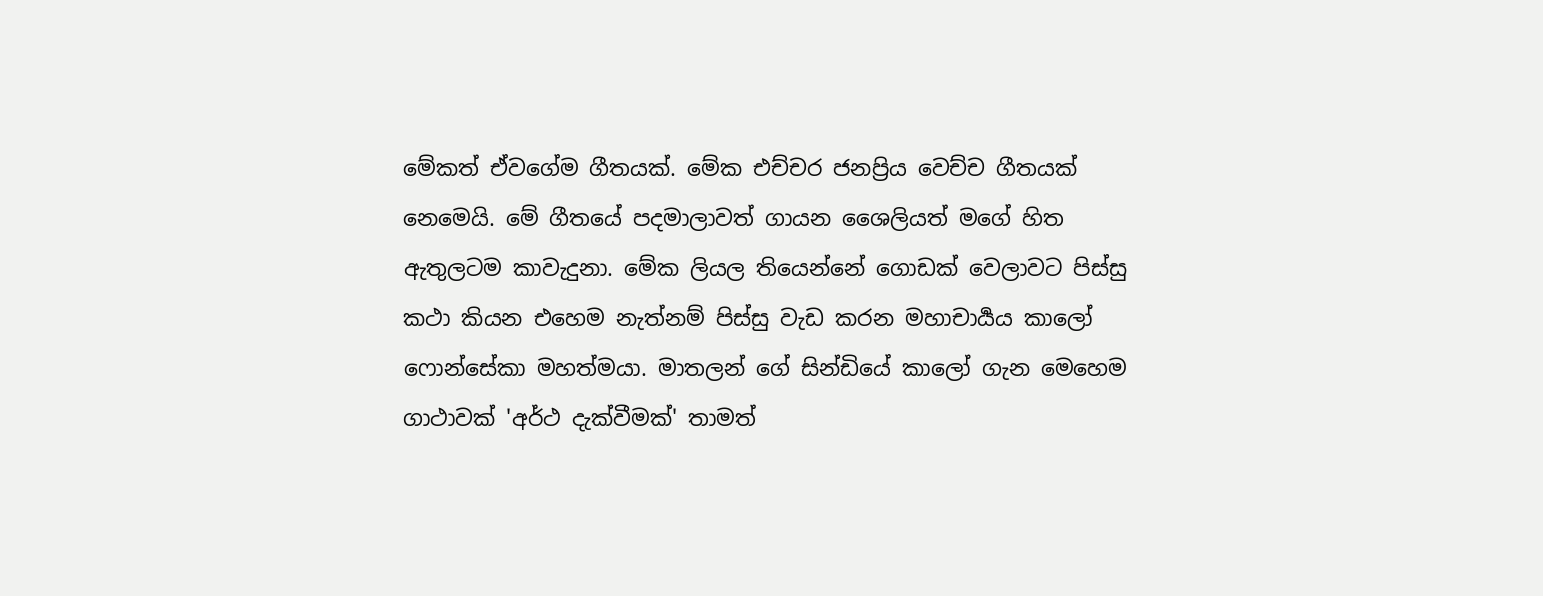මේකත් ඒවගේම ගීතයක්. මේක එච්චර ජනප්‍රිය වෙච්ච ගීතයක් නෙමෙයි. මේ ගීතයේ පදමාලාවත් ගායන ශෛලියත් මගේ හිත ඇතුලටම කාවැදුනා. මේක ලියල තියෙන්නේ ගොඩක් වෙලාවට පිස්සු කථා කියන එහෙම නැත්නම් පිස්සු වැඩ කරන මහාචාර්‍යය කාලෝ ෆොන්සේකා මහත්මයා. මාතලන් ගේ සින්ඩියේ කාලෝ ගැන මෙහෙම ගාථාවක් 'අර්ථ දැක්වීමක්' තාමත්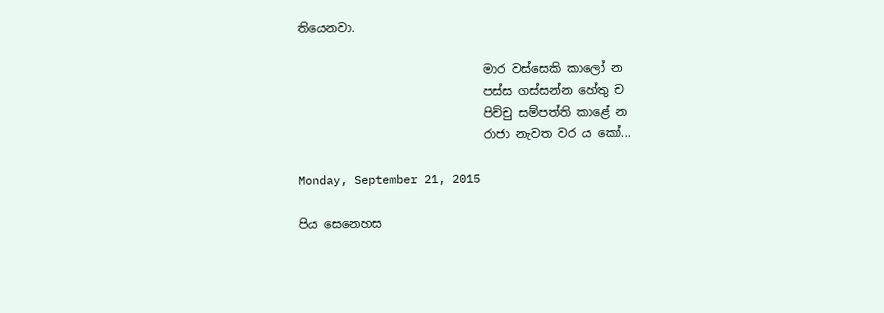තියෙනවා.

                               මාර වස්සෙකි කාලෝ න
                               පස්ස ගස්සන්න හේතු ච
                               පිච්චු සම්පත්ති කාළේ න
                               රාජා නැවත වර ය කෝ...

Monday, September 21, 2015

පිය සෙනෙහස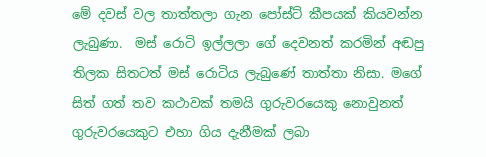මේ දවස් වල තාත්තලා ගැන පෝස්ට් කීපයක් කියවන්න ලැබුණා.  මස් රොටි ඉල්ලලා ගේ දෙවනත් කරමින් අඬපු තිලක සිතටත් මස් රොටිය ලැබුණේ තාත්තා නිසා. මගේ සිත් ගත් තව කථාවක් තමයි ගුරුවරයෙකු නොවුනත් ගුරුවරයෙකුට එහා ගිය දැනීමක් ලබා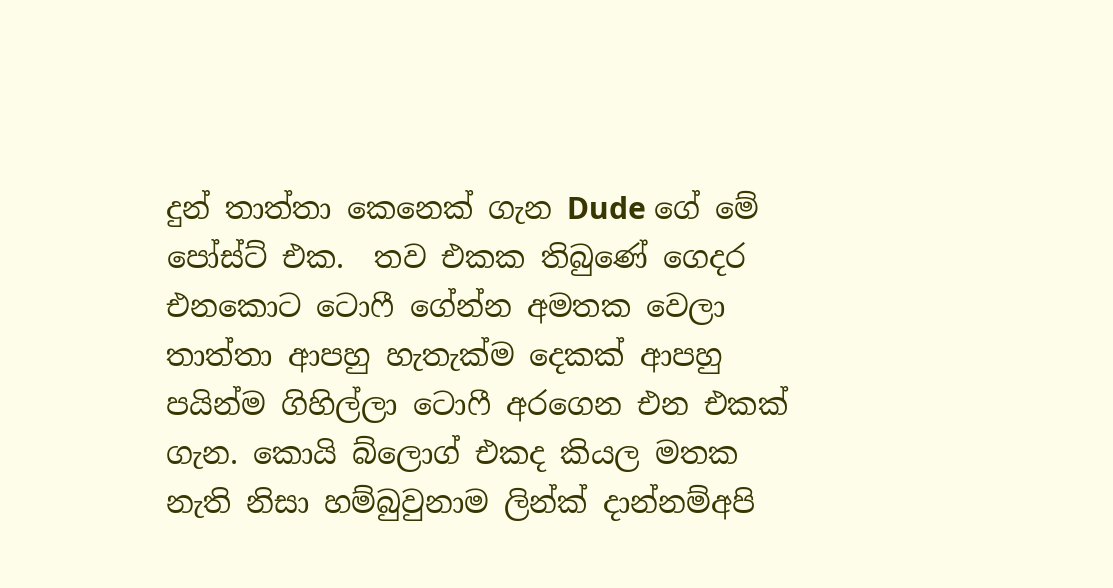දුන් තාත්තා කෙනෙක් ගැන Dude ගේ මේ පෝස්ට් එක.  තව එකක තිබුණේ ගෙදර එනකොට ටොෆී ගේන්න අමතක වෙලා තාත්තා ආපහු හැතැක්ම දෙකක් ආපහු පයින්ම ගිහිල්ලා ටොෆී අරගෙන එන එකක් ගැන. කොයි බ්ලොග් එකද කියල මතක නැති නිසා හම්බුවුනාම ලින්ක් දාන්නම්අපි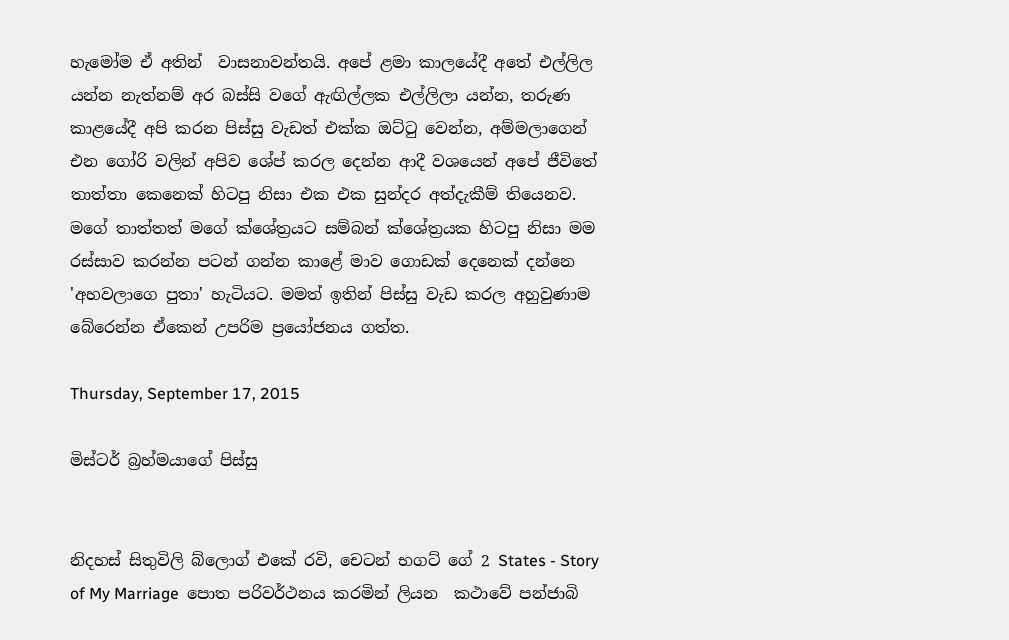හැමෝම ඒ අතින්  වාසනාවන්තයි. අපේ ළමා කාලයේදී අතේ එල්ලිල යන්න නැත්නම් අර බස්සි වගේ ඇඟිල්ලක එල්ලිලා යන්න, තරුණ කාළයේදී අපි කරන පිස්සු වැඩත් එක්ක ඔට්ටු වෙන්න, අම්මලාගෙන් එන ගෝරි වලින් අපිව ශේප් කරල දෙන්න ආදී වශයෙන් අපේ ජීවිතේ තාත්තා කෙනෙක් හිටපු නිසා එක එක සුන්දර අත්දැකීම් තියෙනව. මගේ තාත්තත් මගේ ක්ශේත්‍රයට සම්බන් ක්ශේත්‍රයක හිටපු නිසා මම රස්සාව කරන්න පටන් ගන්න කාළේ මාව ගොඩක් දෙනෙක් දන්නෙ 'අහවලාගෙ පුතා' හැටියට. මමත් ඉතින් පිස්සු වැඩ කරල අහුවුණාම බේරෙන්න ඒකෙන් උපරිම ප්‍රයෝජනය ගත්ත.

Thursday, September 17, 2015

මිස්ටර් බ්‍රහ්මයාගේ පිස්සු


නිදහස් සිතුවිලි බ්ලොග් එකේ රවි, චෙටන් භගට් ගේ 2 States - Story of My Marriage  පොත පරිවර්ථනය කරමින් ලියන  කථාවේ පන්ජාබි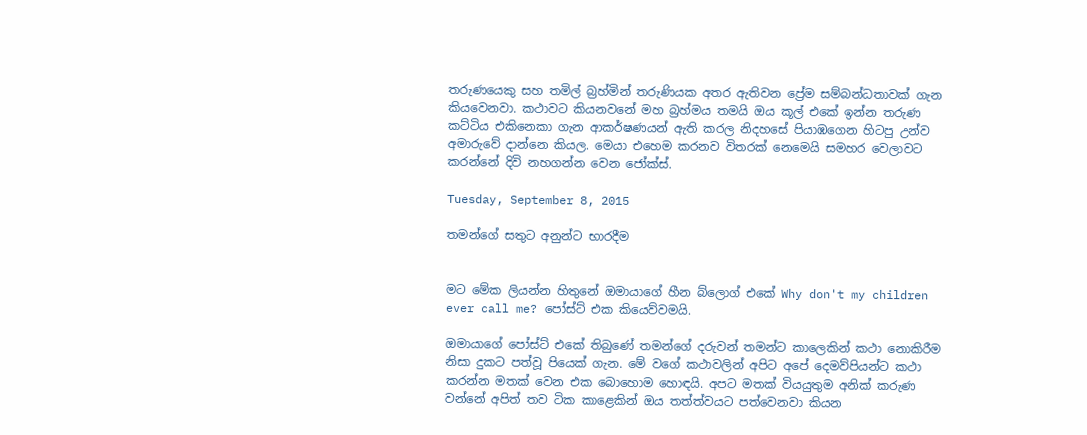තරුණයෙකු සහ තමිල් බ්‍රහ්මින් තරුණියක අතර ඇතිවන ප්‍රේම සම්බන්ධතාවක් ගැන කියවෙනවා. කථාවට කියනවනේ මහ බ්‍රහ්මය තමයි ඔය කූල් එකේ ඉන්න තරුණ කට්ටිය එකිනෙකා ගැන ආකර්ෂණයන් ඇති කරල නිදහසේ පියාඹගෙන හිටපු උන්ව අමාරුවේ දාන්නෙ කියල. මෙයා එහෙම කරනව විතරක් නෙමෙයි සමහර වෙලාවට කරන්නේ දිවි නහගන්න වෙන ජෝක්ස්.

Tuesday, September 8, 2015

තමන්ගේ සතුට අනුන්ට භාරදීම


මට මේක ලියන්න හිතුනේ ඔමායාගේ හීන බ්ලොග් එකේ Why don't my children ever call me? පෝස්ට් එක කියෙව්වමයි.

ඔමායාගේ පෝස්ට් එකේ තිබුණේ තමන්ගේ දරුවන් තමන්ට කාලෙකින් කථා නොකිරීම නිසා දුකට පත්වූ පියෙක් ගැන. මේ වගේ කථාවලින් අපිට අපේ දෙමව්පියන්ට කථා කරන්න මතක් වෙන එක බොහොම හොඳයි. අපට මතක් වියයුතුම අනික් කරුණ වන්නේ අපිත් තව ටික කාළෙකින් ඔය තත්ත්වයට පත්වෙනවා කියන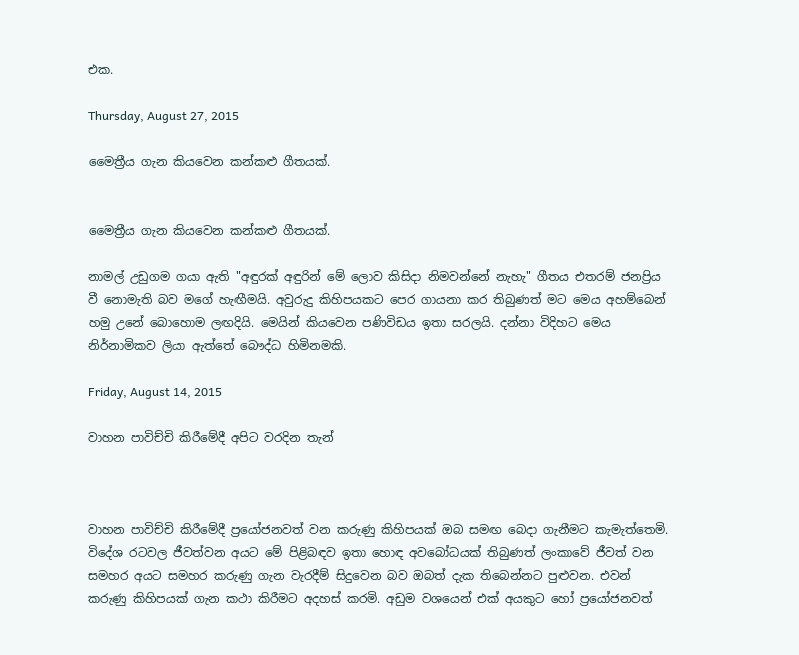එක.

Thursday, August 27, 2015

මෛත්‍රීය ගැන කියවෙන කන්කළු ගීතයක්.


මෛත්‍රීය ගැන කියවෙන කන්කළු ගීතයක්.

නාමල් උඩුගම ගයා ඇති "අඳුරක් අඳුරින් මේ ලොව කිසිදා නිමවන්නේ නැහැ" ගීතය එතරම් ජනප්‍රිය වී නොමැති බව මගේ හැඟීමයි. අවුරුදු කිහිපයකට පෙර ගායනා කර තිබුණත් මට මෙය අහම්බෙන් හමු උනේ බොහොම ලඟදියි. මෙයින් කියවෙන පණිවිඩය ඉතා සරලයි. දන්නා විදිහට මෙය නිර්නාමිකව ලියා ඇත්තේ බෞද්ධ හිමිනමකි.

Friday, August 14, 2015

වාහන පාවිච්චි කිරීමේදී අපිට වරදින තැන්



වාහන පාවිච්චි කිරීමේදී ප්‍රයෝජනවත් වන කරුණු කිහිපයක් ඔබ සමඟ බෙදා ගැනීමට කැමැත්තෙමි. විදේශ රටවල ජීවත්වන අයට මේ පිළිබඳව ඉතා හොඳ අවබෝධයක් තිබුණත් ලංකාවේ ජීවත් වන සමහර අයට සමහර කරුණු ගැන වැරදීම් සිදුවෙන බව ඔබත් දැක තිබෙන්නට පුළුවන. එවන් කරුණු කිහිපයක් ගැන කථා කිරීමට අදහස් කරමි. අඩුම වශයෙන් එක් අයකුට හෝ ප්‍රයෝජනවත්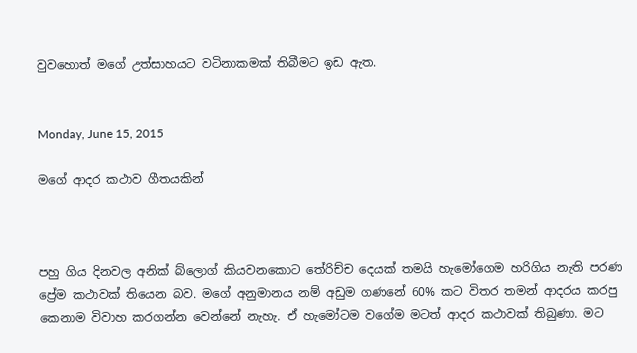වුවහොත් මගේ උත්සාහයට වටිනාකමක් තිබීමට ඉඩ ඇත.


Monday, June 15, 2015

මගේ ආදර කථාව ගීතයකින්



පහු ගිය දිනවල අනික් බ්ලොග් කියවනකොට තේරිච්ච දෙයක් තමයි හැමෝගෙම හරිගිය නැති පරණ ප්‍රේම කථාවක් තියෙන බව. මගේ අනුමානය නම් අඩුම ගණනේ 60% කට විතර තමන් ආදරය කරපු කෙනාම විවාහ කරගන්න වෙන්නේ නැහැ. ඒ හැමෝටම වගේම මටත් ආදර කථාවක් තිබුණා. මට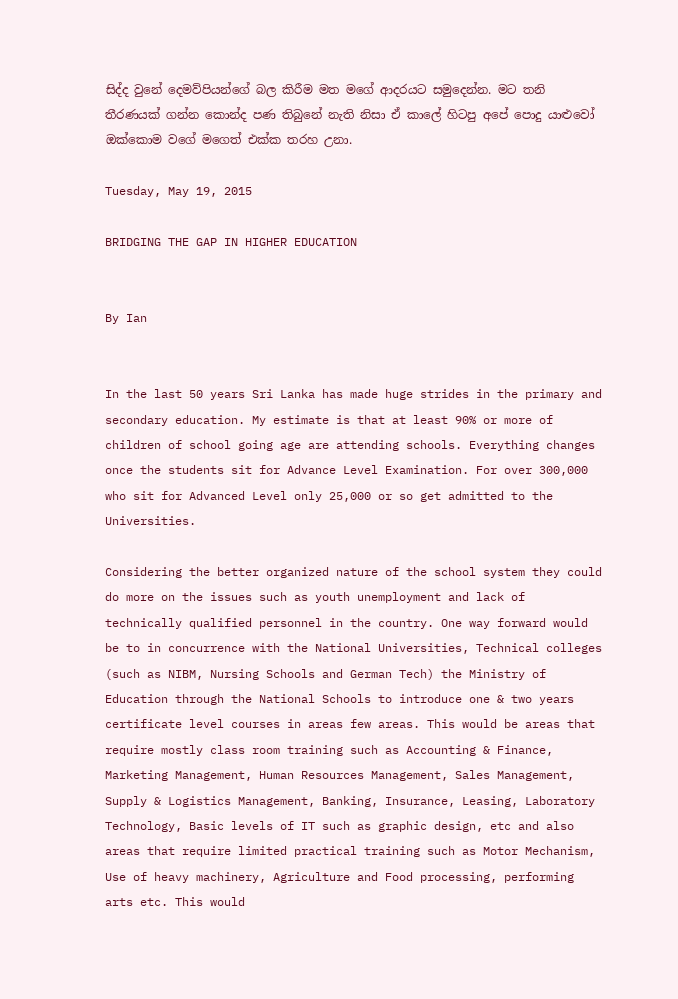සිද්ද වුනේ දෙමව්පියන්ගේ බල කිරීම මත මගේ ආදරයට සමුදෙන්න. මට තනි තීරණයක් ගන්න කොන්ද පණ තිබුනේ නැති නිසා ඒ කාලේ හිටපු අපේ පොදු යාළුවෝ ඔක්කොම වගේ මගෙත් එක්ක තරහ උනා.

Tuesday, May 19, 2015

BRIDGING THE GAP IN HIGHER EDUCATION


By Ian


In the last 50 years Sri Lanka has made huge strides in the primary and secondary education. My estimate is that at least 90% or more of children of school going age are attending schools. Everything changes once the students sit for Advance Level Examination. For over 300,000 who sit for Advanced Level only 25,000 or so get admitted to the Universities.

Considering the better organized nature of the school system they could do more on the issues such as youth unemployment and lack of technically qualified personnel in the country. One way forward would be to in concurrence with the National Universities, Technical colleges (such as NIBM, Nursing Schools and German Tech) the Ministry of Education through the National Schools to introduce one & two years certificate level courses in areas few areas. This would be areas that require mostly class room training such as Accounting & Finance, Marketing Management, Human Resources Management, Sales Management, Supply & Logistics Management, Banking, Insurance, Leasing, Laboratory Technology, Basic levels of IT such as graphic design, etc and also areas that require limited practical training such as Motor Mechanism, Use of heavy machinery, Agriculture and Food processing, performing arts etc. This would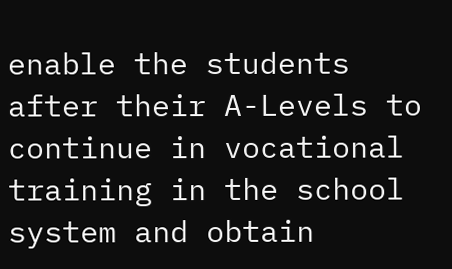enable the students after their A-Levels to continue in vocational training in the school system and obtain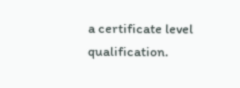a certificate level qualification.